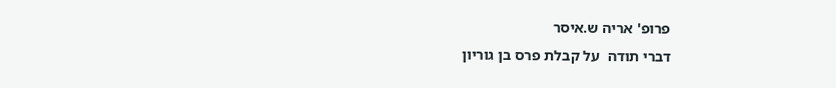פרופ' אריה ש.איסר
דברי תודה  על קבלת פרס בן גוריון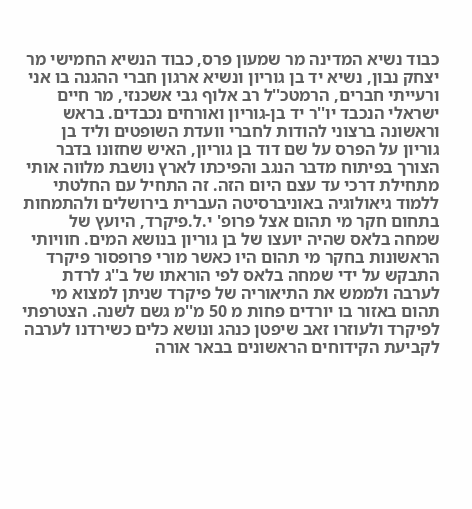כבוד נשיא המדינה מר שמעון פרס, כבוד הנשיא החמישי מר יצחק נבון, נשיא יד בן גוריון ונשיא ארגון חברי ההגנה בו אני ורעייתי חברים, הרמטכ''ל רב אלוף גבי אשכנזי, מר חיים ישראלי הנכבד יו''ר יד בן-גוריון ואורחים נכבדים. בראש וראשונה ברצוני להודות לחברי וועדת השופטים וליד בן גוריון על הפרס על שם דוד בן גוריון, האיש שחזונו בדבר הצורך בפיתוח מדבר הנגב והפיכתו לארץ נושבת מלווה אותי מתחילת דרכי עד עצם היום הזה. זה התחיל עם החלטתי ללמוד גיאולוגיה באוניברסיטה העברית בירושלים ולהתמחות בתחום חקר מי תהום אצל פרופ' י.ל.פיקרד, היועץ של שמחה בלאס שהיה יועצו של בן גוריון בנושא המים. חוויותי הראשונות בחקר מי תהום היו כאשר מורי פרופסור פיקרד התבקש על ידי שמחה בלאס לפי הוראתו של ב''ג לרדת לערבה ולממש את התיאוריה של פיקרד שניתן למצוא מי תהום באזור בו יורדים פחות מ 50 מ''מ גשם לשנה. הצטרפתי לפיקרד ולעוזרו זאב שיפטן כנהג ונושא כלים כשירדנו לערבה לקביעת הקידוחים הראשונים בבאר אורה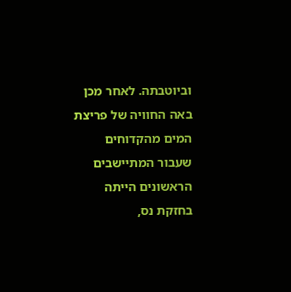וביוטבתה. לאחר מכן באה החוויה של פריצת המים מהקדוחים שעבור המתיישבים הראשונים הייתה בחזקת נס,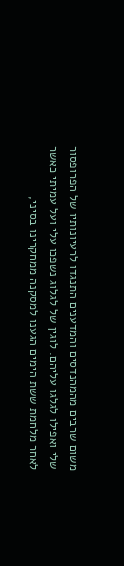משום שרבים מהמהנדסים והמדענים התנגדו לרעיונותיו של הפרופסור שלי ואפילו לגלגו עליהם. לוגין של לגלוג נשפכו עלי ועל עמיתי כאשר לאחר מלחמת ששת הימים הגענו למסקנה ממחקרינו בסיני,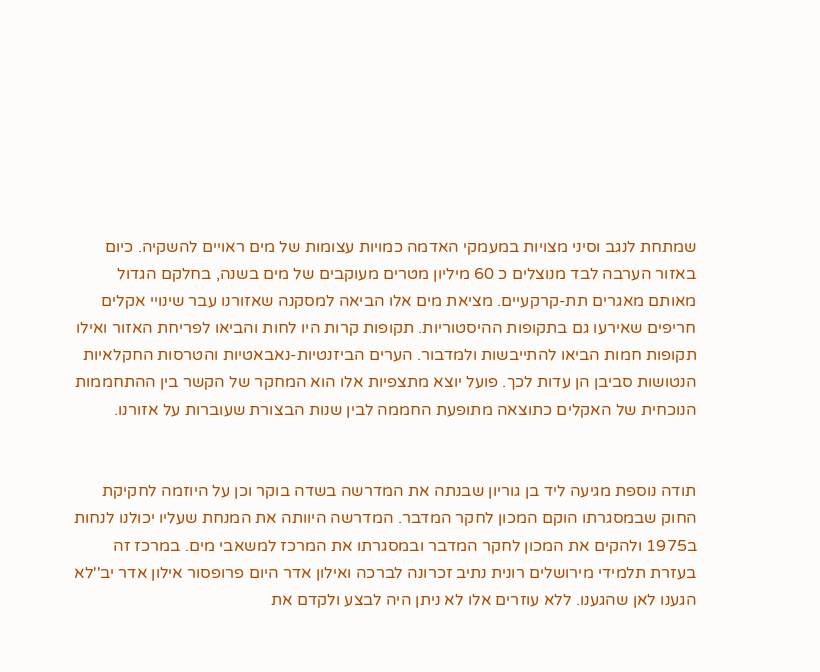שמתחת לנגב וסיני מצויות במעמקי האדמה כמויות עצומות של מים ראויים להשקיה. כיום באזור הערבה לבד מנוצלים כ 60 מיליון מטרים מעוקבים של מים בשנה, בחלקם הגדול מאותם מאגרים תת-קרקעיים. מציאת מים אלו הביאה למסקנה שאזורנו עבר שינויי אקלים חריפים שאירעו גם בתקופות ההיסטוריות. תקופות קרות היו לחות והביאו לפריחת האזור ואילו תקופות חמות הביאו להתייבשות ולמדבור. הערים הביזנטיות-נאבאטיות והטרסות החקלאיות הנטושות סביבן הן עדות לכך. פועל יוצא מתצפיות אלו הוא המחקר של הקשר בין ההתחממות הנוכחית של האקלים כתוצאה מתופעת החממה לבין שנות הבצורת שעוברות על אזורנו.


תודה נוספת מגיעה ליד בן גוריון שבנתה את המדרשה בשדה בוקר וכן על היוזמה לחקיקת החוק שבמסגרתו הוקם המכון לחקר המדבר. המדרשה היוותה את המנחת שעליו יכולנו לנחות ב1975 ולהקים את המכון לחקר המדבר ובמסגרתו את המרכז למשאבי מים. במרכז זה בעזרת תלמידי מירושלים רונית נתיב זכרונה לברכה ואילון אדר היום פרופסור אילון אדר יב''לא הגענו לאן שהגענו. ללא עוזרים אלו לא ניתן היה לבצע ולקדם את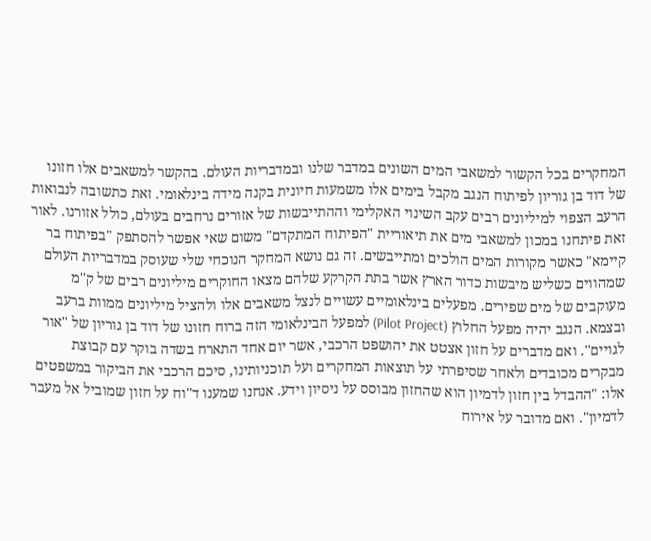המחקרים בכל הקשור למשאבי המים השונים במדבר שלנו ובמדבריות העולם. בהקשר למשאבים אלו חזונו של דוד בן גוריון לפיתוח הנגב מקבל בימים אלו משמעות חיונית בקנה מידה בינלאומי. זאת כתשובה לנבואות הרעב הצפוי למיליונים רבים עקב השינוי האקלימי וההתייבשות של אזורים נרחבים בעולם, כולל אזורנו. לאור זאת פיתחנו במכון למשאבי מים את תיאוריית "הפיתוח המתקדם" משום שאי אפשר להסתפק "בפיתוח בר קיימא" כאשר מקורות המים הולכים ומתייבשים. זה גם נושא המחקר הנוכחי שלי שעוסק במדבריות העולם שמהווים כשליש מיבשות כדור הארץ אשר בתת הקרקע שלהם מצאו החוקרים מיליונים רבים של ק''מ מעוקבים של מים שפירים. מפעלים בינלאומיים עשויים לנצל משאבים אלו ולהציל מיליונים ממוות ברעב ובצמא. הנגב יהיה מפעל החלוץ (Pilot Project) למפעל הבינלאומי הזה ברוח חזונו של דוד בן גוריון של ''אור לגויים''. ואם מדברים על חזון אצטט את יהושפט הרכבי, אשר יום אחד התארח בשדה בוקר עם קבוצת מבקרים מכובדים ולאחר שסיפרתי על תוצאות המחקרים ועל תוכניותינו, סיכם הרכבי את הביקור במשפטים אלו: "ההבדל בין חזון לדמיון הוא שהחזון מבוסס על ניסיון וידע. אנחנו שמענו ד''וח על חזון שמוביל אל מעבר לדמיון". ואם מדובר על אירוח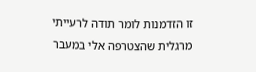זו הזדמנות לומר תודה לרעייתי מרגלית שהצטרפה אלי במעבר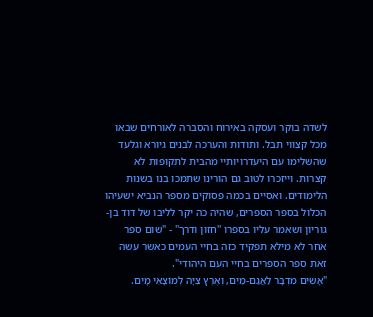לשדה בוקר ועסקה באירוח והסברה לאורחים שבאו מכל קצווי תבל. ותודות והערכה לבנים גיורא וגלעד שהשלימו עם היעדרויותיי מהבית לתקופות לא קצרות. וייזכרו לטוב גם הורינו שתמכו בנו בשנות הלימודים. ואסיים בכמה פסוקים מספר הנביא ישעיהו הכלול בספר הספרים, שהיה כה יקר לליבו של דוד בן-גוריון ושאמר עליו בספרו ''חזון ודרך'' - "שום ספר אחר לא מילא תפקיד כזה בחיי העמים כאשר עשה זאת ספר הספרים בחיי העם היהודי".
"אָשִׂים מִדְבָּר לַאֲגַם-מַיִם, וְאֶרֶץ צִיָּה לְמוֹצָאֵי מָיִם.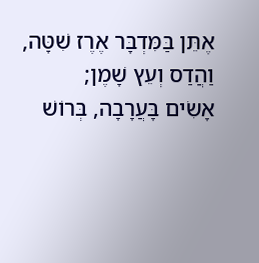אֶתֵּן בַּמִּדְבָּר אֶרֶז שִׁטָּה, וַהֲדַס וְעֵץ שָׁמֶן;
אָשִׂים בָּעֲרָבָה, בְּרוֹשׁ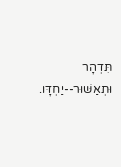תִּדְהָר וּתְאַשּׁוּר--יַחְדָּו.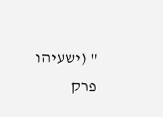" (ישעיהו פרק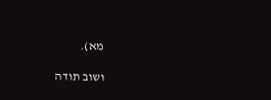מא).

ושוב תודה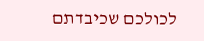לכולכם שכיבדתם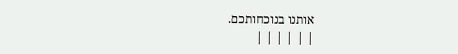אותנו בנוכחותכם.
| | | | | |